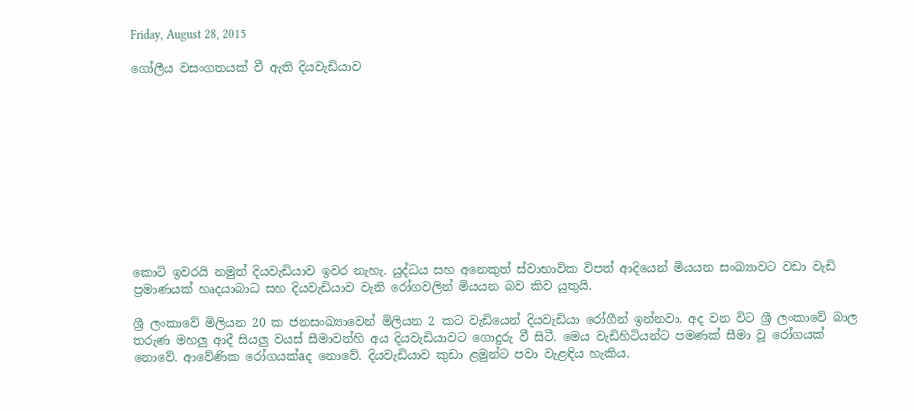Friday, August 28, 2015

ගෝලීය වසංගතයක්‌ වී ඇති දියවැඩියාව











කොටි ඉවරයි නමුත් දියවැඩියාව ඉවර නැහැ. යුද්ධය සහ අනෙකුත් ස්‌වාභාවික විපත් ආදියෙන් මියයන සංඛ්‍යාවට වඩා වැඩි ප්‍රමාණයක්‌ හෘදයාබාධ සහ දියවැඩියාව වැනි රෝගවලින් මියයන බව කිව යුතුයි.

ශ්‍රී ලංකාවේ මිලියන 20 ක ජනසංඛ්‍යාවෙන් මිලියන 2 කට වැඩියෙන් දියවැඩියා රෝගීන් ඉන්නවා. අද වන විට ශ්‍රී ලංකාවේ බාල තරුණ මහලු ආදී සියලු වයස්‌ සීමාවන්හි අය දියවැඩියාවට ගොදුරු වී සිටී. මෙය වැඩිහිටියන්ට පමණක්‌ සීමා වූ රෝගයක්‌ නොවේ. ආවේණික රෝගයක්‌aද නොවේ. දියවැඩියාව කුඩා ළමුන්ට පවා වැළඳිය හැකිය.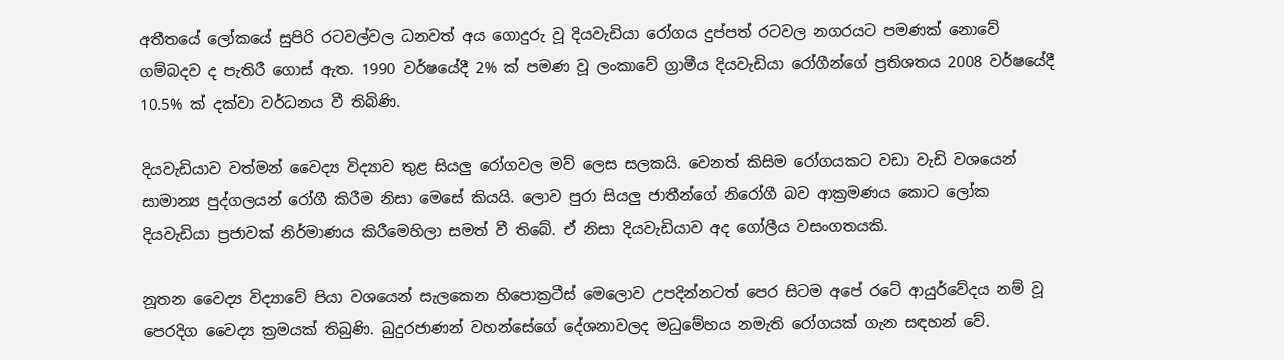අතීතයේ ලෝකයේ සුපිරි රටවල්වල ධනවත් අය ගොදුරු වූ දියවැඩියා රෝගය දුප්පත් රටවල නගරයට පමණක්‌ නොවේ ගම්බදව ද පැතිරී ගොස්‌ ඇත. 1990 වර්ෂයේදී 2% ක්‌ පමණ වූ ලංකාවේ ග්‍රාමීය දියවැඩියා රෝගීන්ගේ ප්‍රතිශතය 2008 වර්ෂයේදී 10.5% ක්‌ දක්‌වා වර්ධනය වී තිබිණි.

දියවැඩියාව වත්මන් වෛද්‍ය විද්‍යාව තුළ සියලු රෝගවල මව් ලෙස සලකයි. වෙනත් කිසිම රෝගයකට වඩා වැඩි වශයෙන් සාමාන්‍ය පුද්ගලයන් රෝගී කිරීම නිසා මෙසේ කියයි. ලොව පුරා සියලු ජාතීන්ගේ නිරෝගී බව ආක්‍රමණය කොට ලෝක දියවැඩියා ප්‍රජාවක්‌ නිර්මාණය කිරීමෙහිලා සමත් වී තිබේ. ඒ නිසා දියවැඩියාව අද ගෝලීය වසංගතයකි.

නූතන වෛද්‍ය විද්‍යාවේ පියා වශයෙන් සැලකෙන හිපොක්‍රටීස්‌ මෙලොව උපදින්නටත් පෙර සිටම අපේ රටේ ආයුර්වේදය නම් වූ පෙරදිග වෛද්‍ය ක්‍රමයක්‌ තිබුණි. බුදුරජාණන් වහන්සේගේ දේශනාවලද මධුමේහය නමැති රෝගයක්‌ ගැන සඳහන් වේ.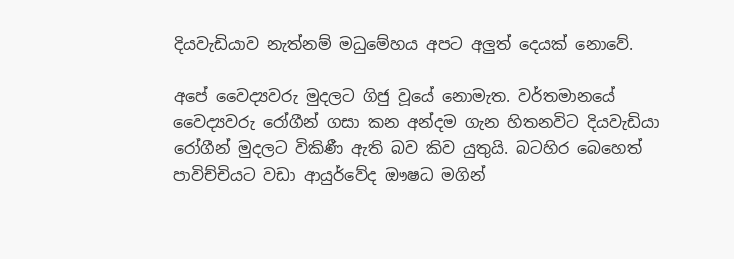දියවැඩියාව නැත්නම් මධුමේහය අපට අලුත් දෙයක්‌ නොවේ.

අපේ වෛද්‍යවරු මුදලට ගිජු වූයේ නොමැත. වර්තමානයේ වෛද්‍යවරු රෝගීන් ගසා කන අන්දම ගැන හිතනවිට දියවැඩියා රෝගීන් මුදලට විකිණී ඇති බව කිව යුතුයි. බටහිර බෙහෙත් පාවිච්චියට වඩා ආයුර්වේද ඖෂධ මගින්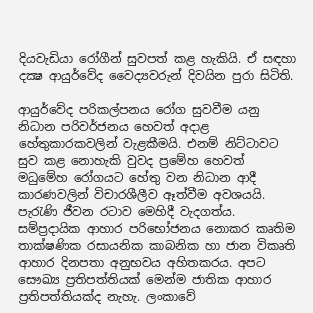දියවැඩියා රෝගීන් සුවපත් කළ හැකියි. ඒ සඳහා දක්‍ෂ ආයුර්වේද වෛද්‍යවරුන් දිවයින පුරා සිටිති.

ආයුර්වේද පරිකල්පනය රෝග සුවවීම යනු නිධාන පරිවර්ජනය හෙවත් අදාළ හේතුකාරකවලින් වැළකීමයි. එනම් නිට්‌ටාවට සුව කළ නොහැකි වුවද ප්‍රමේහ හෙවත් මධුමේහ රෝගයට හේතු වන නිධාන ආදී කාරණවලින් විචාරශීලීව ඈත්වීම අවශයයි. පැරැණි ජීවන රටාව මෙහිදී වැදගත්ය. සම්ප්‍රදායික ආහාර පරිභෝජනය නොකර කෘතිම තාක්‌ෂණික රසායනික කාබනික හා ජාන විකෘති ආහාර දිනපතා අනුභවය අහිතකරය. අපට සෞඛ්‍ය ප්‍රතිපත්තියක්‌ මෙන්ම ජාතික ආහාර ප්‍රතිපත්තියක්‌ද නැහැ. ලංකාවේ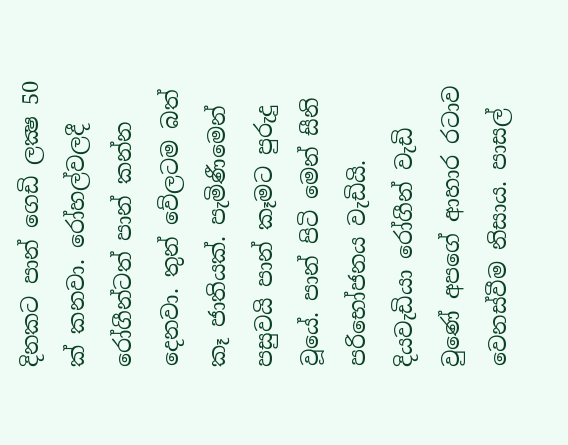දිනකට පාන් ගෙඩි ලක්‍ෂ 50 ක්‌ කනවා. රෝහල්වලදී රෝගීන්ටත් පාන් කන්න දෙනවා. තුන් වේලටම බත් කෑ ජාතියක්‌. පැමිණීමෙන් පසුවයි පාන් කෑමට පුරුදු වූයේ. පාන් පිටි මෙන් සීනි පරිභෝජනය වැඩියි. දියවැඩියා රෝගීන් වැඩි වුණේ අපගේ ආහාර රටාව වෙනස්‌වීම නිසාය. පාසල්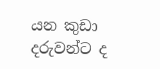යන කුඩා දරුවන්ට ද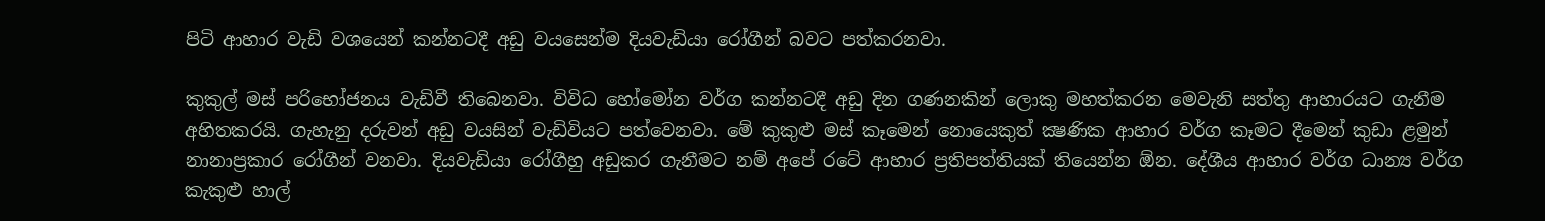පිටි ආහාර වැඩි වශයෙන් කන්නටදී අඩු වයසෙන්ම දියවැඩියා රෝගීන් බවට පත්කරනවා.

කුකුල් මස්‌ පරිභෝජනය වැඩිවී තිබෙනවා. විවිධ හෝමෝන වර්ග කන්නටදී අඩු දින ගණනකින් ලොකු මහත්කරන මෙවැනි සත්තු ආහාරයට ගැනීම අහිතකරයි. ගැහැනු දරුවන් අඩු වයසින් වැඩිවියට පත්වෙනවා. මේ කුකුළු මස්‌ කෑමෙන් නොයෙකුත් ක්‍ෂණික ආහාර වර්ග කෑමට දීමෙන් කුඩා ළමුන් නානාප්‍රකාර රෝගීන් වනවා. දියවැඩියා රෝගීහු අඩුකර ගැනීමට නම් අපේ රටේ ආහාර ප්‍රතිපත්තියක්‌ තියෙන්න ඕන. දේශීය ආහාර වර්ග ධාන්‍ය වර්ග කැකුළු හාල්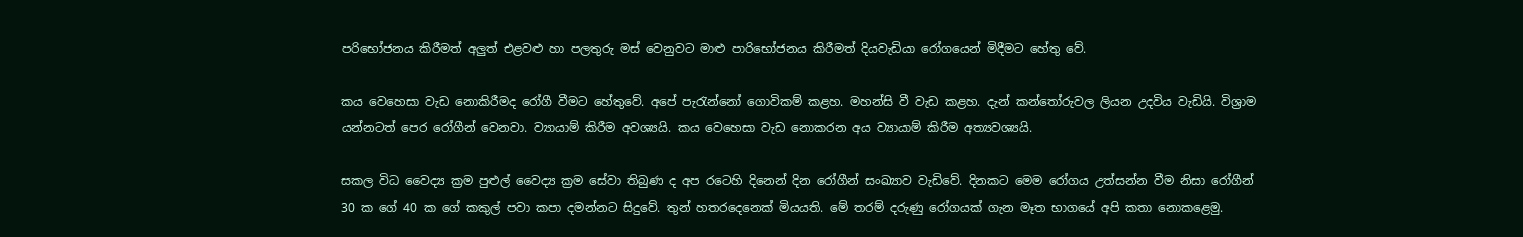පරිභෝජනය කිරීමත් අලුත් එළවළු හා පලතුරු මස්‌ වෙනුවට මාළු පාරිභෝජනය කිරීමත් දියවැඩියා රෝගයෙන් මිදීමට හේතු වේ.

කය වෙහෙසා වැඩ නොකිරීමද රෝගී වීමට හේතුවේ. අපේ පැරැන්නෝ ගොවිකම් කළහ. මහන්සි වී වැඩ කළහ. දැන් කන්තෝරුවල ලියන උදවිය වැඩියි. විශ්‍රාම යන්නටත් පෙර රෝගීන් වෙනවා. ව්‍යායාම් කිරීම අවශ්‍යයි. කය වෙහෙසා වැඩ නොකරන අය ව්‍යායාම් කිරීම අත්‍යවශ්‍යයි.

සකල විධ වෛද්‍ය ක්‍රම පුළුල් වෛද්‍ය ක්‍රම සේවා තිබුණ ද අප රටෙහි දිනෙන් දින රෝගීන් සංඛ්‍යාව වැඩිවේ. දිනකට මෙම රෝගය උත්සන්න වීම නිසා රෝගීන් 30 ක ගේ 40 ක ගේ කකුල් පවා කපා දමන්නට සිදුවේ. තුන් හතරදෙනෙක්‌ මියයති. මේ තරම් දරුණු රෝගයක්‌ ගැන මෑත භාගයේ අපි කතා නොකළෙමු.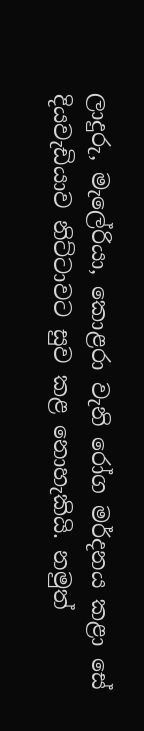ලාදුරු, මැලේරියා, කොළරා වැනි රෝග මර්දනය කළා සේ දියවැඩියාව නිට්‌ටාවට සුව කළ නොහැකියි. නමුත්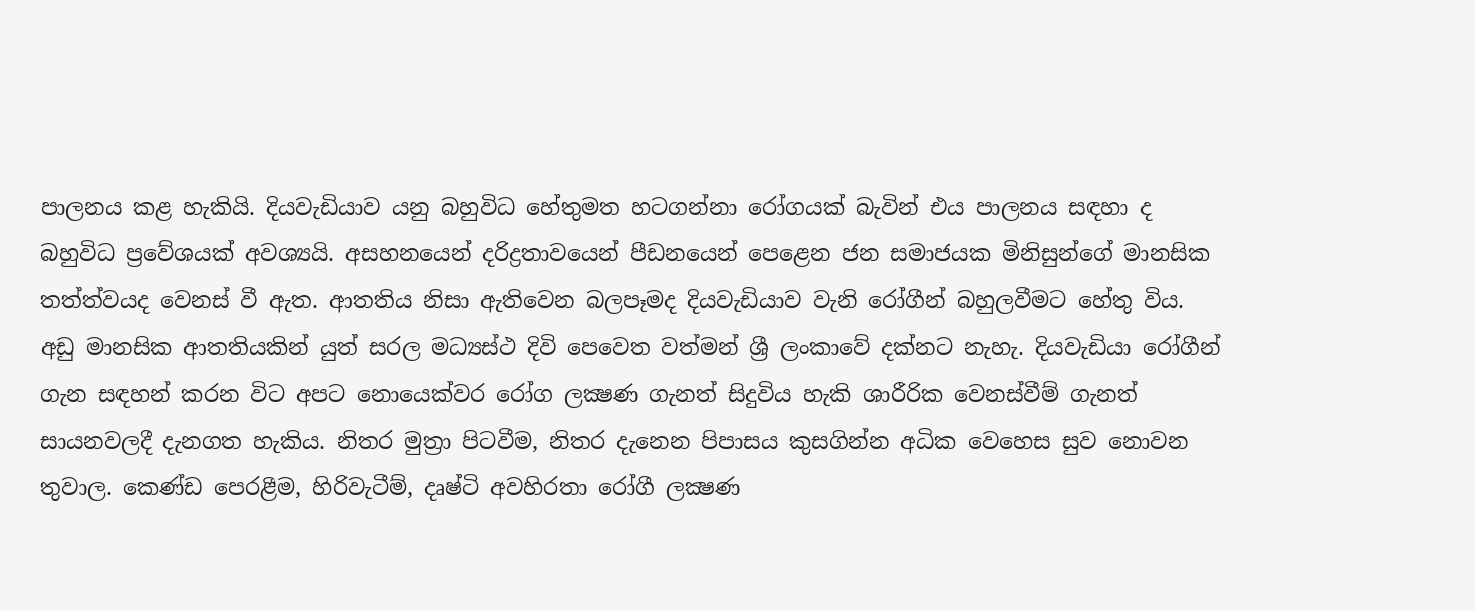පාලනය කළ හැකියි. දියවැඩියාව යනු බහුවිධ හේතුමත හටගන්නා රෝගයක්‌ බැවින් එය පාලනය සඳහා ද බහුවිධ ප්‍රවේශයක්‌ අවශ්‍යයි. අසහනයෙන් දරිද්‍රතාවයෙන් පීඩනයෙන් පෙළෙන ජන සමාජයක මිනිසුන්ගේ මානසික තත්ත්වයද වෙනස්‌ වී ඇත. ආතතිය නිසා ඇතිවෙන බලපෑමද දියවැඩියාව වැනි රෝගීන් බහුලවීමට හේතු විය. අඩු මානසික ආතතියකින් යුත් සරල මධ්‍යස්‌ථ දිවි පෙවෙත වත්මන් ශ්‍රී ලංකාවේ දක්‌නට නැහැ. දියවැඩියා රෝගීන් ගැන සඳහන් කරන විට අපට නොයෙක්‌වර රෝග ලක්‍ෂණ ගැනත් සිදුවිය හැකි ශාරීරික වෙනස්‌වීම් ගැනත් සායනවලදී දැනගත හැකිය. නිතර මුත්‍රා පිටවීම, නිතර දැනෙන පිපාසය කුසගින්න අධික වෙහෙස සුව නොවන තුවාල. කෙණ්‌ඩ පෙරළීම, හිරිවැටීම්, දෘෂ්ටි අවහිරතා රෝගී ලක්‍ෂණ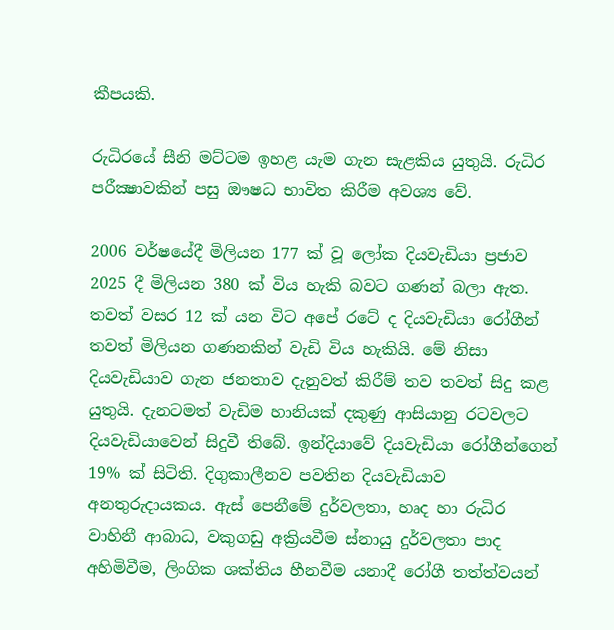කීපයකි.

රුධිරයේ සීනි මට්‌ටම ඉහළ යැම ගැන සැළකිය යුතුයි. රුධිර පරීක්‍ෂාවකින් පසු ඖෂධ භාවිත කිරීම අවශ්‍ය වේ.

2006 වර්ෂයේදී මිලියන 177 ක්‌ වූ ලෝක දියවැඩියා ප්‍රජාව 2025 දී මිලියන 380 ක්‌ විය හැකි බවට ගණන් බලා ඇත. තවත් වසර 12 ක්‌ යන විට අපේ රටේ ද දියවැඩියා රෝගීන් තවත් මිලියන ගණනකින් වැඩි විය හැකියි. මේ නිසා දියවැඩියාව ගැන ජනතාව දැනුවත් කිරීම් තව තවත් සිදු කළ යුතුයි. දැනටමත් වැඩිම හානියක්‌ දකුණු ආසියානු රටවලට දියවැඩියාවෙන් සිදුවී තිබේ. ඉන්දියාවේ දියවැඩියා රෝගීන්ගෙන් 19% ක්‌ සිටිති. දිගුකාලීනව පවතින දියවැඩියාව අනතුරුදායකය. ඇස්‌ පෙනීමේ දුර්වලතා, හෘද හා රුධිර වාහිනී ආබාධ, වකුගඩු අක්‍රියවීම ස්‌නායු දුර්වලතා පාද අහිමිවීම, ලිංගික ශක්‌තිය හීනවීම යනාදී රෝගී තත්ත්වයන්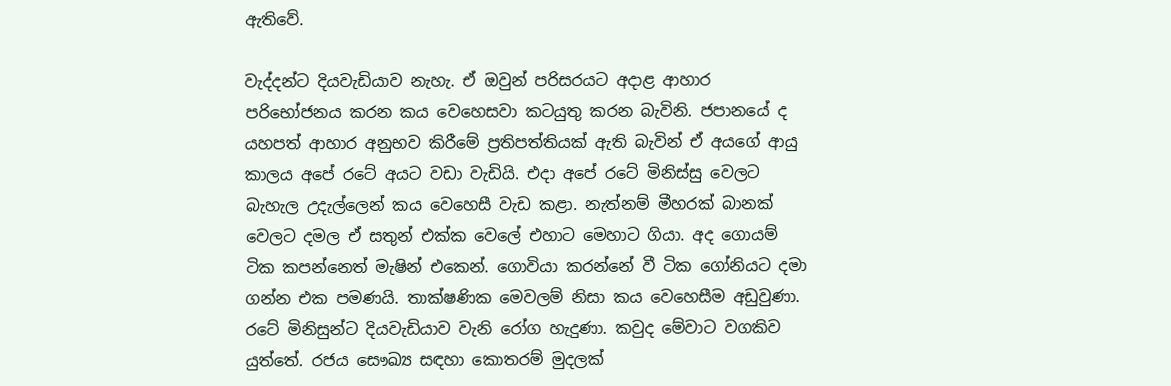ඇතිවේ.

වැද්දන්ට දියවැඩියාව නැහැ. ඒ ඔවුන් පරිසරයට අදාළ ආහාර පරිභෝජනය කරන කය වෙහෙසවා කටයුතු කරන බැවිනි. ජපානයේ ද යහපත් ආහාර අනුභව කිරීමේ ප්‍රතිපත්තියක්‌ ඇති බැවින් ඒ අයගේ ආයු කාලය අපේ රටේ අයට වඩා වැඩියි. එදා අපේ රටේ මිනිස්‌සු වෙලට බැහැල උදැල්ලෙන් කය වෙහෙසී වැඩ කළා. නැත්නම් මීහරක්‌ බානක්‌ වෙලට දමල ඒ සතුන් එක්‌ක වෙලේ එහාට මෙහාට ගියා. අද ගොයම් ටික කපන්නෙත් මැෂින් එකෙන්. ගොවියා කරන්නේ වී ටික ගෝනියට දමා ගන්න එක පමණයි. තාක්‌ෂණික මෙවලම් නිසා කය වෙහෙසීම අඩුවුණා. රටේ මිනිසුන්ට දියවැඩියාව වැනි රෝග හැදුණා. කවුද මේවාට වගකිව යුත්තේ. රජය සෞඛ්‍ය සඳහා කොතරම් මුදලක්‌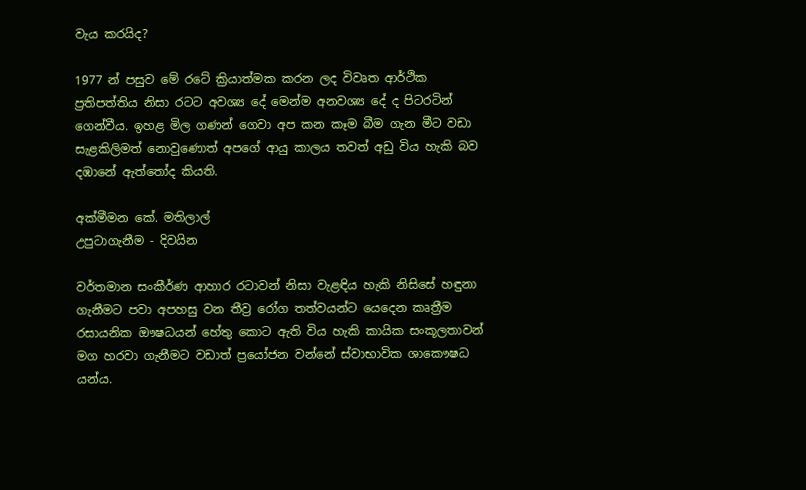වැය කරයිද?

1977 න් පසුව මේ රටේ ක්‍රියාත්මක කරන ලද විවෘත ආර්ථික ප්‍රතිපත්තිය නිසා රටට අවශ්‍ය දේ මෙන්ම අනවශ්‍ය දේ ද පිටරටින් ගෙන්වීය. ඉහළ මිල ගණන් ගෙවා අප කන කෑම බීම ගැන මීට වඩා සැළකිලිමත් නොවුණොත් අපගේ ආයු කාලය තවත් අඩු විය හැකි බව දඹානේ ඇත්තෝද කියති.

අක්‌මීමන කේ. මතිලාල්
උපුටාගැනීම - දිවයින

වර්තමාන සංකීර්ණ ආහාර රටාවන් නිසා වැළඳිය හැකි නිසිසේ හඳුනා ගැනීමට පවා අපහසු වන තීව්‍ර රෝග තත්වයන්ට යෙදෙන කෘත්‍රීම රසායනික ඖෂධයන් හේතු කොට ඇති විය හැකි කායික සංකූලතාවන් මග හරවා ගැනීමට වඩාත් ප්‍රයෝජන වන්නේ ස්වාභාවික ශාකෞෂධ යන්ය.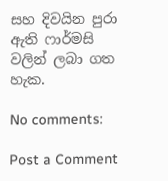සහ දිවයින පුරා ඇති ෆාර්මසි වලින් ලබා ගත හැක.

No comments:

Post a Comment